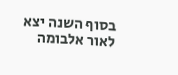בסוף השנה יצא לאור אלבומה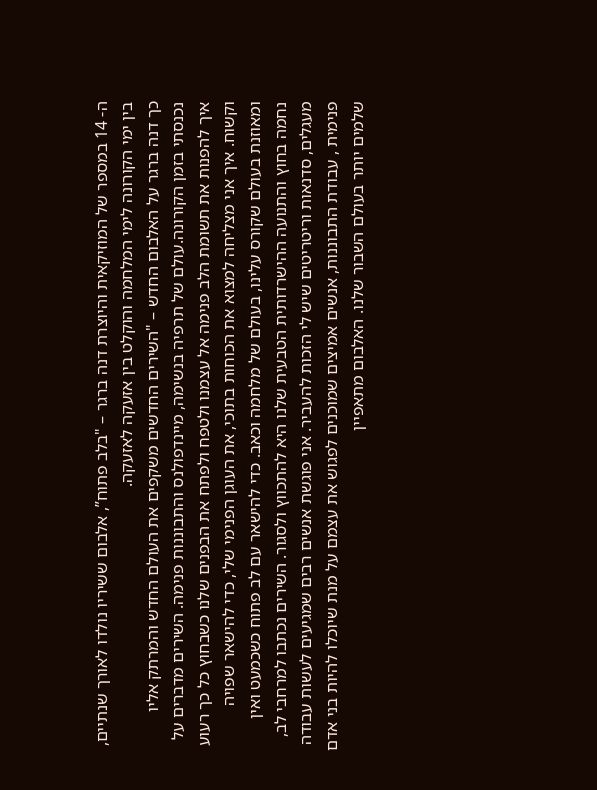ה- 14 במספר של המוזיקאית והיוצרת דנה ברגר – "בלב פתוח”, אלבום ששיריו נולדו לאורך שנתיים, בין ימי הקורונה לימי המלחמה והוקלט בין אזעקה לאזעקה.
כך דנה ברגר על האלבום החדש – "השירים החדשים משקפים את העולם החדש והמרתק אליו נכנסתי בזמן הקורונה.עולם של תרפיה בנשימה, מיינדפולנס והתבוננות פנימה. השירים מדברים על איך להפנות את תשומת הלב פנימה אל עצמנו ולטפח ולפתח את הבפנים שלנו כשבחוץ כל כך רעוע וקשוח. איך אני מצליחה למצוא את הכוחות בתוכי, את העוגן הפנימי שלי, כדי להישאר שפויה ומאוזנת בעולם שקורס עלינו, בעולם של מלחמה וכאב. כדי להישאר עם לב פתוח כשכמעט ואין נחמה בחוץ והתנועה ההישרדותית הטבעית שלנו היא להתכווץ ולסגור. השירים נכתבו למרחבי לב, מעגלים, סדנאות וריטריטים שיש לי הזכות להעביר. אני פוגשת אנשים רבים שמגיעים לעשות עבודה פנימית , עבודת התבוננות, אנשים אמיצים שמוכנים לפגוש את עצמם על מנת שיוכלו להיות בני אדם שלמים יותר בעולם השבור שלנו. האלבום מתאפיין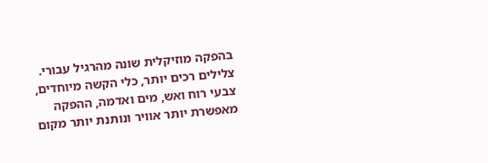בהפקה מוזיקלית שונה מהרגיל עבורי. צלילים רכים יותר, כלי הקשה מיוחדים, צבעי רוח ואש, מים ואדמה, ההפקה מאפשרת יותר אוויר ונותנת יותר מקום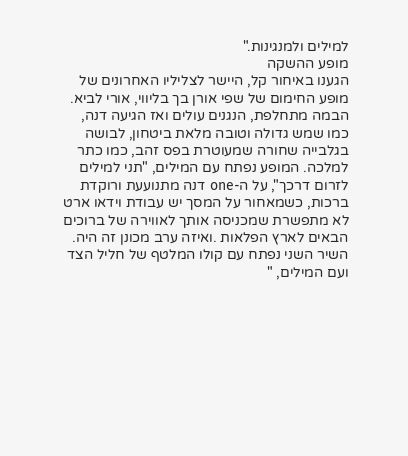למילים ולמנגינות."
מופע ההשקה
הגענו באיחור קל, היישר לצליליו האחרונים של מופע החימום של שפי אורן בך בליווי, אורי לביא.
הבמה מתחלפת, הנגנים עולים ואז הגיעה דנה, כמו שמש גדולה וטובה מלאת ביטחון, לבושה בגלבייה שחורה שמעוטרת בפס זהב, כמו כתר למלכה. המופע נפתח עם המילים, "תני למילים לזרום דרכך", על ה-one דנה מתנועעת ורוקדת ברכות, כשמאחור על המסך יש עבודת וידאו ארט לא מתפשרת שמכניסה אותך לאווירה של ברוכים הבאים לארץ הפלאות .ואיזה ערב מכונן זה היה.
השיר השני נפתח עם קולו המלטף של חליל הצד ועם המילים, "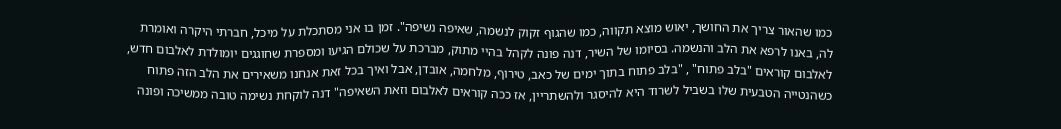כמו שהאור צריך את החושך, יאוש מוצא תקווה, כמו שהגוף זקוק לנשמה, שאיפה נשיפה". זמן בו אני מסתכלת על מיכל, חברתי היקרה ואומרת לה, באנו לרפא את הלב והנשמה. בסיומו של השיר, דנה פונה לקהל בהיי מתוק, מברכת על שכולם הגיעו ומספרת שחוגגים יומולדת לאלבום חדש, לאלבום קוראים "בלב פתוח" , "בלב פתוח בתוך ימים של כאב, טירוף, מלחמה, אובדן, אבל ואיך בכל זאת אנחנו משאירים את הלב הזה פתוח כשהנטייה הטבעית שלו בשביל לשרוד היא להיסגר ולהשתריין, אז ככה קוראים לאלבום וזאת השאיפה" דנה לוקחת נשימה טובה ממשיכה ופונה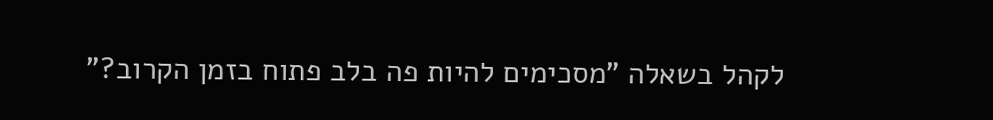לקהל בשאלה "מסכימים להיות פה בלב פתוח בזמן הקרוב?"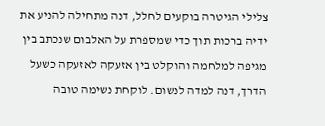צלילי הגיטרה בוקעים לחלל, דנה מתחילה להניע את ידיה ברכות תוך כדי שמספרת על האלבום שנכתב בין מגיפה למלחמה והוקלט בין אזעקה לאזעקה כשעל הדרך, דנה למדה לנשום. לוקחת נשימה טובה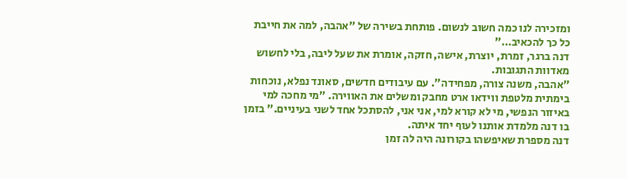ומזכירה לנו כמה חשוב לנשום. פותחת בשירה של "אהבה, למה את חייבת כל כך להכאיב…"
דנה ברגר, זמרת, יוצרת, אישה, חזקה, אומרת את שעל ליבה, בלי לחשוש מאדוות התגובות.
"אהבה, משנה צורה, מפחידה". עם עיבודים חדשים, סאונד נפלא, נוכחות בימתית מלטפת ווידאו ארט מחבק ומשלים את האווירה. "מי מחכה למי באיזור הנפשי, מי לא קורא למי, אני אני, להסתכל אחד לשני בעיניים." בזמן בו דנה מלמדת אותנו לעוף יחד איתה.
דנה מספרת שאיפשהו בקורונה היה לה זמן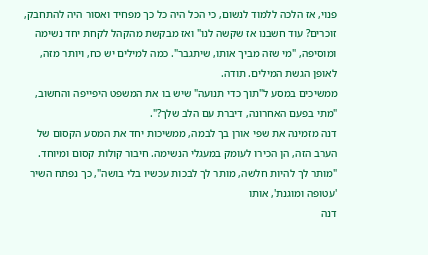פנוי, אז הלכה ללמוד לנשום, כי הכל היה כל כך מפחיד ואסור היה להתחבק, זוכרים? עוד חשבנו אז שקשה לנו" ואז מבקשת מהקהל לקחת יחד נשימה ומוסיפה, "מי שזה מביך אותו, שיתגבר". כמה למילים יש כח, ויותר מזה, לאופן הגשת המילים. תודה.
ממשיכים במסע ל"תוך כדי תנועה" שיש בו את המשפט היפייפה והחשוב, "מתי בפעם האחרונה, דיברת עם הלב שלך?".
דנה מזמינה את שפי אורן בך לבמה, ממשיכות יחד את המסע הקסום של הערב הזה, הן הכירו לעומק במעגלי הנשימה. חיבור קולות קסום ומיוחד. "מותר לך להיות חלשה, מותר לך לבכות עכשיו בלי בושה", כך נפתח השיר 'עטופה ומוגנת', אותו
דנה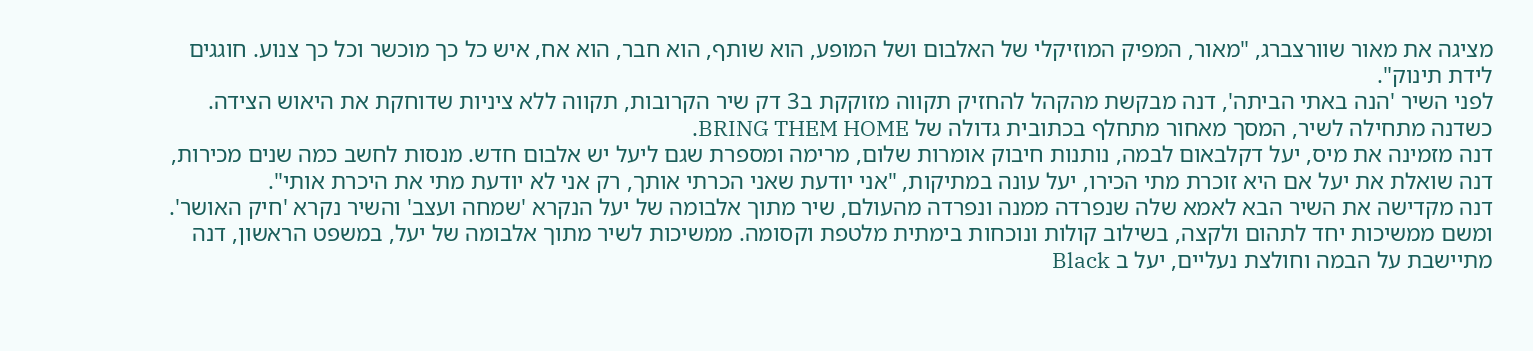מציגה את מאור שוורצברג, "מאור, המפיק המוזיקלי של האלבום ושל המופע, הוא שותף, הוא חבר, הוא אח, איש כל כך מוכשר וכל כך צנוע. חוגגים לידת תינוק".
לפני השיר 'הנה באתי הביתה', דנה מבקשת מהקהל להחזיק תקווה מזוקקת ב3 דק שיר הקרובות, תקווה ללא ציניות שדוחקת את היאוש הצידה. כשדנה מתחילה לשיר, המסך מאחור מתחלף בכתובית גדולה של BRING THEM HOME.
דנה מזמינה את מיס, יעל דקלבאום לבמה, נותנות חיבוק אומרות שלום, מרימה ומספרת שגם ליעל יש אלבום חדש. מנסות לחשב כמה שנים מכירות, דנה שואלת את יעל אם היא זוכרת מתי הכירו, יעל עונה במתיקות, "אני יודעת שאני הכרתי אותך, רק אני לא יודעת מתי את היכרת אותי".
דנה מקדישה את השיר הבא לאמא שלה שנפרדה ממנה ונפרדה מהעולם, שיר מתוך אלבומה של יעל הנקרא 'שמחה ועצב' והשיר נקרא 'חיק האושר'. ומשם ממשיכות יחד לתהום ולקצה, בשילוב קולות ונוכחות בימתית מלטפת וקסומה. ממשיכות לשיר מתוך אלבומה של יעל, במשפט הראשון, דנה מתיישבת על הבמה וחולצת נעליים, יעל ב Black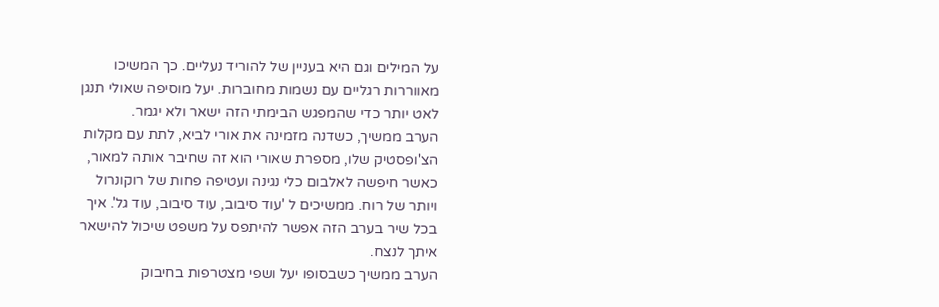על המילים וגם היא בעניין של להוריד נעליים. כך המשיכו מאווררות רגליים עם נשמות מחוברות. יעל מוסיפה שאולי תנגן לאט יותר כדי שהמפגש הבימתי הזה ישאר ולא יגמר.
הערב ממשיך, כשדנה מזמינה את אורי לביא, לתת עם מקלות הצ'ופסטיק שלו, מספרת שאורי הוא זה שחיבר אותה למאור, כאשר חיפשה לאלבום כלי נגינה ועטיפה פחות של רוקונרול ויותר של רוח. ממשיכים ל 'עוד סיבוב, עוד סיבוב, עוד גל'. איך בכל שיר בערב הזה אפשר להיתפס על משפט שיכול להישאר איתך לנצח.
הערב ממשיך כשבסופו יעל ושפי מצטרפות בחיבוק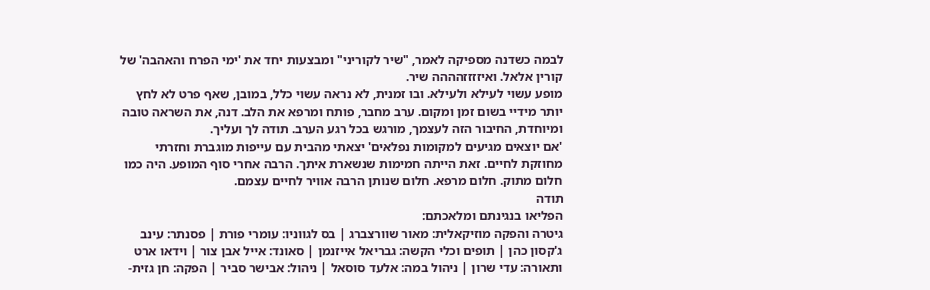לבמה כשדנה מספיקה לאמר, "שיר לקוריני" ומבצעות יחד את 'ימי הפרח והאהבה' של קורין אלאל. ואיזזזזהההה שיר.
מופע עשוי לעילא ולעילא. ובו זמנית, לא נראה עשוי כלל, במובן, שאף פרט לא לחץ יותר מידיי בשום זמן ומקום. ערב מחבר, פותח ומרפא את הלב. דנה, את השראה טובה ומיוחדת, החיבור הזה לעצמך, מורגש בכל רגע הערב. תודה לך ועליך.
'אם יוצאים מגיעים למקומות נפלאים' יצאתי מהבית עם עייפות מוגברת וחזרתי מחוזקת לחיים. זאת הייתה חמימות שנשארת איתך. הרבה אחרי סוף המופע. היה כמו חלום מתוק. חלום מרפא. חלום שנותן הרבה אוויר לחיים עצמם.
תודה
הפליאו בנגינתם ומלאכתם:
גיטרה והפקה מוזיקאלית: מאור שוורצברג | בס לגווניו: עומרי פורת | פסנתר: עינב ג'קסון כהן | תופים וכלי הקשה: גבריאל אייזנמן | סאונד: אייל אבן צור | וידאו ארט ותאורה: עדי שרון | ניהול במה: אלעד סוסאל | ניהול: אבישר סביר | הפקה: חן גזית-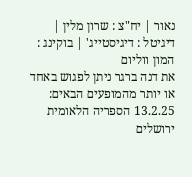נאור | יח"צ : שרון מלין | דיגיטל : דיגיסטייג' | בוקינג : המון ווליום
את דנה ברגר ניתן לפגוש באחד או יותר מהמופעים הבאים:
13.2.25 הספריה הלאומית ירושלים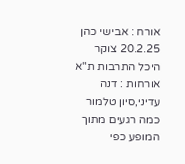אורח : אבישי כהן
20.2.25 צוקר היכל התרבות ת"א אורחות : דנה עדיני,סיון טלמור
כמה רגעים מתוך המופע כפי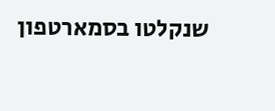שנקלטו בסמארטפון